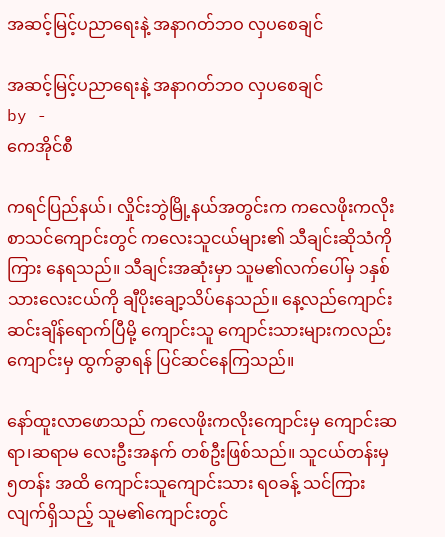အဆင့်မြင့်ပညာရေးနဲ့ အနာဂတ်ဘဝ လှပစေချင်

အဆင့်မြင့်ပညာရေးနဲ့ အနာဂတ်ဘဝ လှပစေချင်
by -
ကေအိုင်စီ

ကရင်ပြည်နယ်၊ လှိုင်းဘွဲမြို့နယ်အတွင်းက ကလေဖိုးကလိုး စာသင်ကျောင်းတွင် ကလေးသူငယ်များ၏ သီချင်းဆိုသံကို ကြား နေရသည်။ သီချင်းအဆုံးမှာ သူမ၏လက်ပေါ်မှ ၁နှစ်သားလေးငယ်ကို ချီပိုးချော့သိပ်နေသည်။ နေ့လည်ကျောင်းဆင်းချိန်ရောက်ပြီမို့ ကျောင်းသူ ကျောင်းသားများကလည်း ကျောင်းမှ ထွက်ခွာရန် ပြင်ဆင်နေကြသည်။

နော်ထူးလာဖောသည် ကလေဖိုးကလိုးကျောင်းမှ ကျောင်းဆရာ၊ဆရာမ လေးဦးအနက် တစ်ဦးဖြစ်သည်။ သူငယ်တန်းမှ ၅တန်း အထိ ကျောင်းသူကျောင်းသား ရ၀ခန့် သင်ကြားလျက်ရှိသည့် သူမ၏ကျောင်းတွင်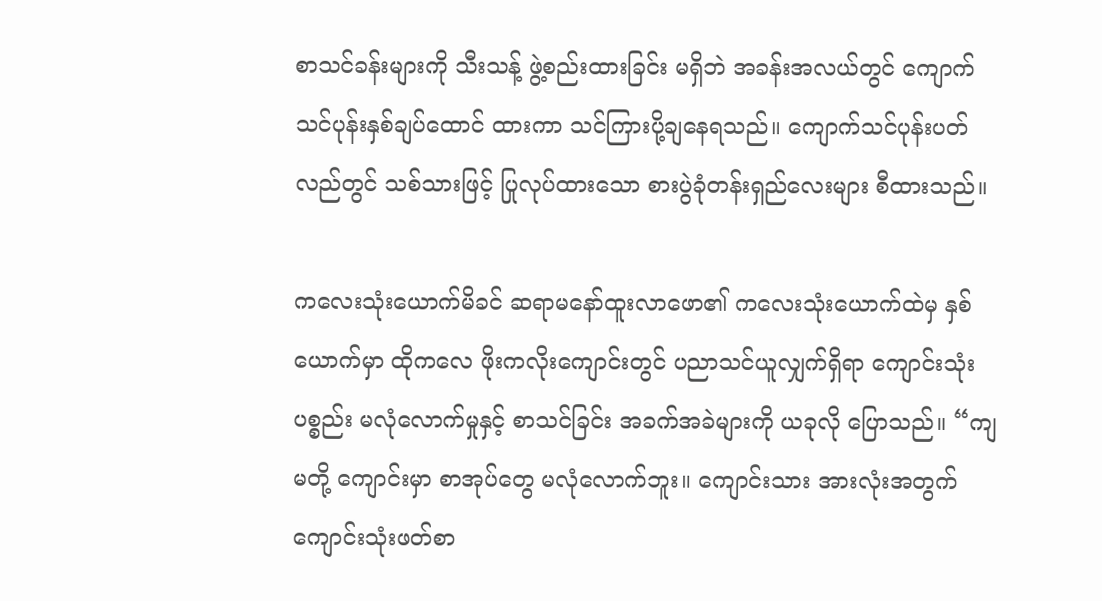စာသင်ခန်းများကို သီးသန့် ဖွဲ့စည်းထားခြင်း မရှိဘဲ အခန်းအလယ်တွင် ကျောက်သင်ပုန်းနှစ်ချပ်ထောင် ထားကာ သင်ကြားပို့ချနေရသည်။ ကျောက်သင်ပုန်းပတ်လည်တွင် သစ်သားဖြင့် ပြုလုပ်ထားသော စားပွဲခုံတန်းရှည်လေးများ စီထားသည်။

ကလေးသုံးယောက်မိခင် ဆရာမနော်ထူးလာဖော၏ ကလေးသုံးယောက်ထဲမှ နှစ်ယောက်မှာ ထိုကလေ ဖိုးကလိုးကျောင်းတွင် ပညာသင်ယူလျှက်ရှိရာ ကျောင်းသုံးပစ္စည်း မလုံလောက်မှုနှင့် စာသင်ခြင်း အခက်အခဲများကို ယခုလို ပြောသည်။ “ကျမတို့ ကျောင်းမှာ စာအုပ်တွေ မလုံလောက်ဘူး။ ကျောင်းသား အားလုံးအတွက် ကျောင်းသုံးဖတ်စာ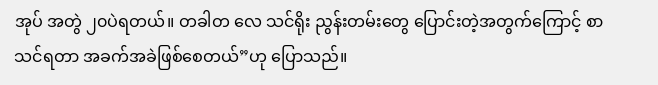အုပ် အတွဲ ၂၀ပဲရတယ်။ တခါတ လေ သင်ရိုး ညွန်းတမ်းတွေ ပြောင်းတဲ့အတွက်ကြောင့် စာသင်ရတာ အခက်အခဲဖြစ်စေတယ်”ဟု ပြောသည်။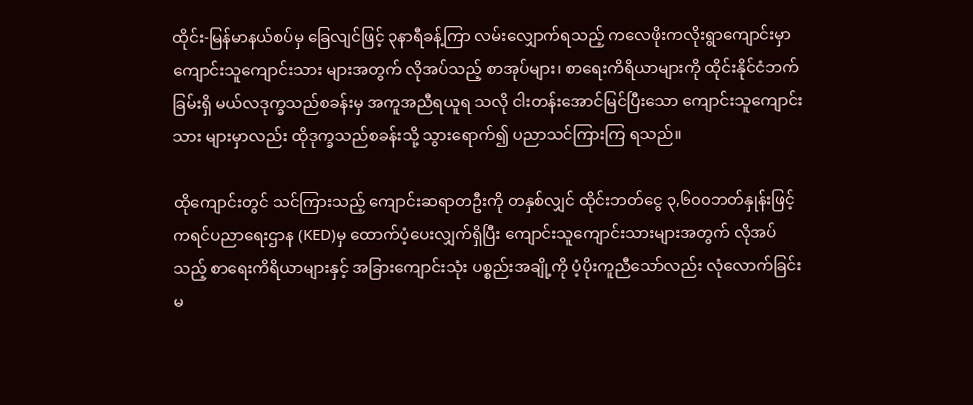ထိုင်း-မြန်မာနယ်စပ်မှ ခြေလျင်ဖြင့် ၃နာရီခန့်ကြာ လမ်းလျှောက်ရသည့် ကလေဖိုးကလိုးရွာကျောင်းမှာ ကျောင်းသူကျောင်းသား များအတွက် လိုအပ်သည့် စာအုပ်များ၊ စာရေးကိရိယာများကို ထိုင်းနိုင်ငံဘက်ခြမ်းရှိ မယ်လဒုက္ခသည်စခန်းမှ အကူအညီရယူရ သလို ငါးတန်းအောင်မြင်ပြီးသော ကျောင်းသူကျောင်းသား များမှာလည်း ထိုဒုက္ခသည်စခန်းသို့ သွားရောက်၍ ပညာသင်ကြားကြ ရသည်။

ထိုကျောင်းတွင် သင်ကြားသည့် ကျောင်းဆရာတဦးကို တနှစ်လျှင် ထိုင်းဘတ်ငွေ ၃,၆၀၀ဘတ်နှုန်းဖြင့် ကရင်ပညာရေးဌာန (KED)မှ ထောက်ပံ့ပေးလျှက်ရှိပြီး ကျောင်းသူကျောင်းသားများအတွက် လိုအပ်သည့် စာရေးကိရိယာများနှင့် အခြားကျောင်းသုံး ပစ္စည်းအချို့ကို ပံ့ပိုးကူညီသော်လည်း လုံလောက်ခြင်း မ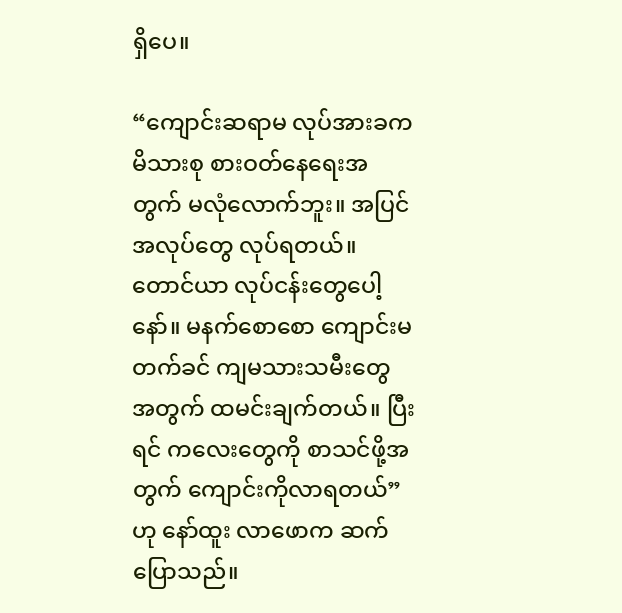ရှိပေ။

“ကျောင်းဆရာမ လုပ်အားခက မိသားစု စားဝတ်နေရေးအတွက် မလုံလောက်ဘူး။ အပြင်အလုပ်တွေ လုပ်ရတယ်။ တောင်ယာ လုပ်ငန်းတွေပေါ့နော်။ မနက်စောစော ကျောင်းမတက်ခင် ကျမသားသမီးတွေ အတွက် ထမင်းချက်တယ်။ ပြီးရင် ကလေးတွေကို စာသင်ဖို့အတွက် ကျောင်းကိုလာရတယ်”ဟု နော်ထူး လာဖောက ဆက်ပြောသည်။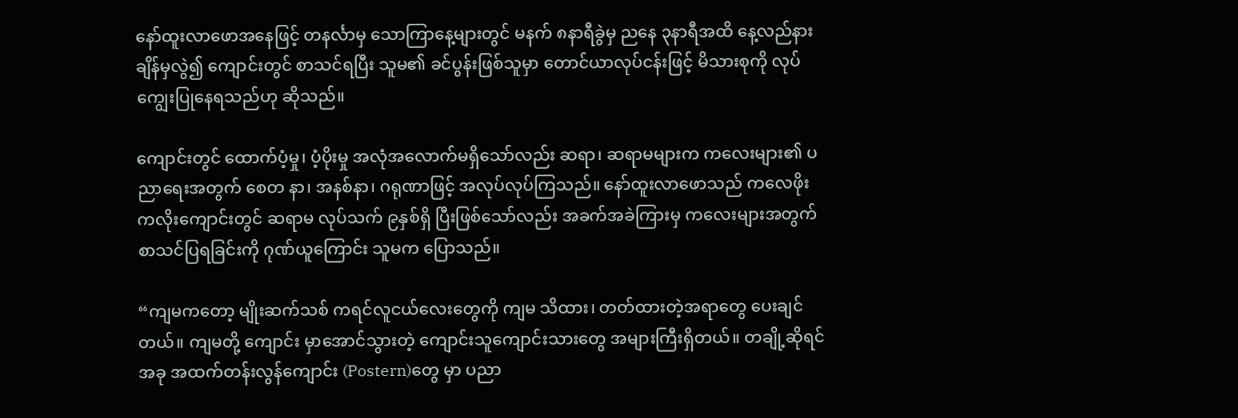နော်ထူးလာဖောအနေဖြင့် တနင်္လာမှ သောကြာနေ့များတွင် မနက် ၈နာရီခွဲမှ ညနေ ၃နာရီအထိ နေ့လည်နားချိန်မှလွဲ၍ ကျောင်းတွင် စာသင်ရပြီး သူမ၏ ခင်ပွန်းဖြစ်သူမှာ တောင်ယာလုပ်ငန်းဖြင့် မိသားစုကို လုပ်ကျွေးပြုနေရသည်ဟု ဆိုသည်။

ကျောင်းတွင် ထောက်ပံ့မှု၊ ပံ့ပိုးမှု အလုံအလောက်မရှိသော်လည်း ဆရာ၊ ဆရာမများက ကလေးများ၏ ပညာရေးအတွက် စေတ နာ၊ အနစ်နာ၊ ဂရုဏာဖြင့် အလုပ်လုပ်ကြသည်။ နော်ထူးလာဖောသည် ကလေဖိုး ကလိုးကျောင်းတွင် ဆရာမ လုပ်သက် ၉နှစ်ရှိ ပြီးဖြစ်သော်လည်း အခက်အခဲကြားမှ ကလေးများအတွက် စာသင်ပြရခြင်းကို ဂုဏ်ယူကြောင်း သူမက ပြောသည်။

“ကျမကတော့ မျိုးဆက်သစ် ကရင်လူငယ်လေးတွေကို ကျမ သိထား၊ တတ်ထားတဲ့အရာတွေ ပေးချင်တယ်။ ကျမတို့ ကျောင်း မှာအောင်သွားတဲ့ ကျောင်းသူကျောင်းသားတွေ အများကြီးရှိတယ်။ တချို့ဆိုရင် အခု အထက်တန်းလွန်ကျောင်း (Postern)တွေ မှာ ပညာ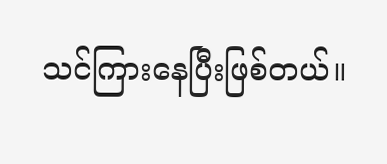သင်ကြားနေပြီးဖြစ်တယ်။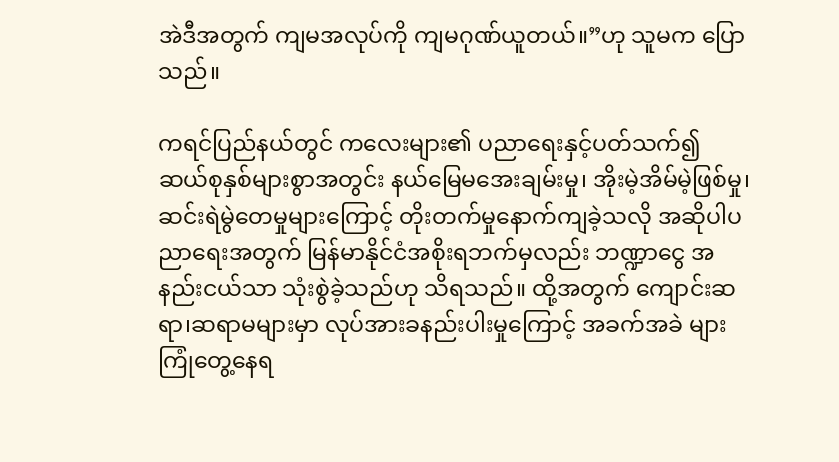အဲဒီအတွက် ကျမအလုပ်ကို ကျမဂုဏ်ယူတယ်။”ဟု သူမက ပြောသည်။

ကရင်ပြည်နယ်တွင် ကလေးများ၏ ပညာရေးနှင့်ပတ်သက်၍ ဆယ်စုနှစ်များစွာအတွင်း နယ်မြေမအေးချမ်းမှု၊ အိုးမဲ့အိမ်မဲ့ဖြစ်မှု၊ ဆင်းရဲမွဲတေမှုများကြောင့် တိုးတက်မှုနောက်ကျခဲ့သလို အဆိုပါပညာရေးအတွက် မြန်မာနိုင်ငံအစိုးရဘက်မှလည်း ဘဏ္ဍာငွေ အနည်းငယ်သာ သုံးစွဲခဲ့သည်ဟု သိရသည်။ ထို့အတွက် ကျောင်းဆရာ၊ဆရာမများမှာ လုပ်အားခနည်းပါးမှုကြောင့် အခက်အခဲ များ ကြုံတွေ့နေရ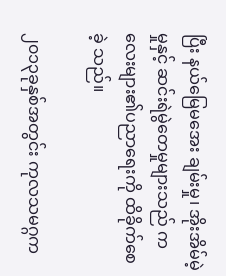ပြီး နယ်မြေမအေး ချမ်းမှု၊ အိုးအိမ်မဲ့မှုနှင့် ဆင်းရဲမွဲတေမှုများသည် ကလေးများ၏ပညာရေးကို ထိခိုက်စေခဲ့ သည်။

၂၀၁၃ခုနှစ်အတွင်း ကုလသမဂ္ဂက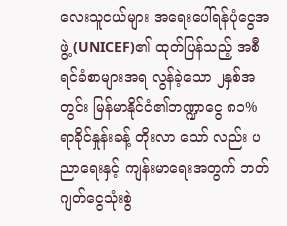လေးသူငယ်များ အရေးပေါ်ရန်ပုံငွေအဖွဲ့ (UNICEF)၏ ထုတ်ပြန်သည့် အစီရင်ခံစာများအရ လွန်ခဲ့သော ၂နှစ်အတွင်း မြန်မာနိုင်ငံ၏ဘဏ္ဍာငွေ ၈၁% ရာခိုင်နှုန်းခန့် တိုးလာ သော် လည်း ပညာရေးနှင့် ကျန်းမာရေးအတွက် ဘတ်ဂျတ်ငွေသုံးစွဲ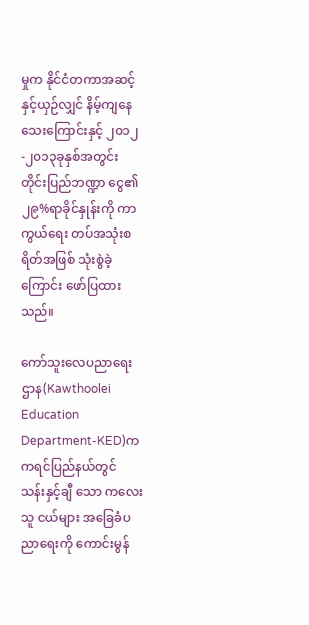မှုက နိုင်ငံတကာအဆင့် နှင့်ယှဉ်လျှင် နိမ့်ကျနေသေးကြောင်းနှင့် ၂၀၁၂-၂၀၁၃ခုနှစ်အတွင်း တိုင်းပြည်ဘဏ္ဍာ ငွေ၏ ၂၉%ရာခိုင်နှုန်းကို ကာ ကွယ်ရေး တပ်အသုံးစရိတ်အဖြစ် သုံးစွဲခဲ့ကြောင်း ဖော်ပြထားသည်။

ကော်သူးလေပညာရေးဌာန(Kawthoolei Education Department-KED)က ကရင်ပြည်နယ်တွင် သန်းနှင့်ချီ သော ကလေးသူ ငယ်များ အခြေခံပညာရေးကို ကောင်းမွန်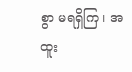စွာ မရရှိကြ၊ အထူး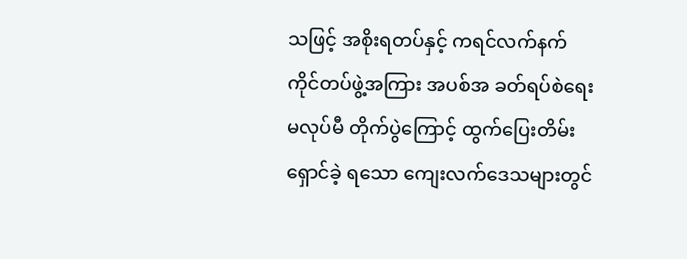သဖြင့် အစိုးရတပ်နှင့် ကရင်လက်နက်ကိုင်တပ်ဖွဲ့အကြား အပစ်အ ခတ်ရပ်စဲရေးမလုပ်မီ တိုက်ပွဲကြောင့် ထွက်ပြေးတိမ်းရှောင်ခဲ့ ရသော ကျေးလက်ဒေသများတွင်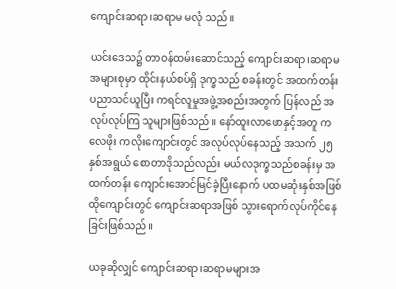ကျောင်းဆရာ၊ဆရာမ မလုံ သည်။

ယင်းဒေသ၌ တာဝန်ထမ်းဆောင်သည့် ကျောင်းဆရာ၊ဆရာမ အများစုမှာ ထိုင်းနယ်စပ်ရှိ ဒုက္ခသည် စခန်းတွင် အထက်တန်း ပညာသင်ယူပြီး ကရင်လူမှုအဖွဲ့အစည်းအတွက် ပြန်လည် အလုပ်လုပ်ကြ သူများဖြစ်သည်။ နော်ထူးလာဖောနှင့်အတူ ကလေဖိုး ကလိုးကျောင်းတွင် အလုပ်လုပ်နေသည့် အသက် ၂၅နှစ်အရွယ် စောတာဒိုသည်လည်း မယ်လဒုက္ခသည်စခန်းမှ အထက်တန်း ကျောင်းအောင်မြင်ခဲ့ပြီးနောက် ပထမဆုံးနှစ်အဖြစ် ထိုကျောင်းတွင် ကျောင်းဆရာအဖြစ် သွားရောက်လုပ်ကိုင်နေခြင်းဖြစ်သည်။

ယခုဆိုလျှင် ကျောင်းဆရာ၊ဆရာမများအ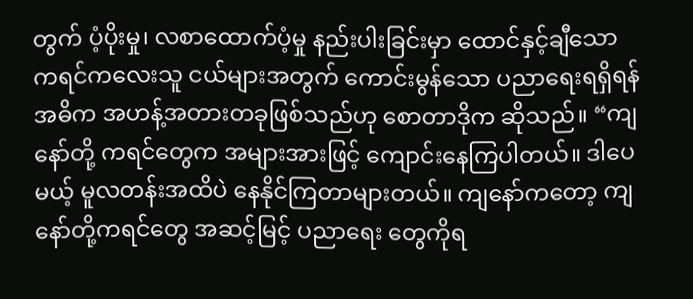တွက် ပံ့ပိုးမှု၊ လစာထောက်ပံ့မှု နည်းပါးခြင်းမှာ ထောင်နှင့်ချီသော ကရင်ကလေးသူ ငယ်များအတွက် ကောင်းမွန်သော ပညာရေးရရှိရန် အဓိက အဟန့်အတားတခုဖြစ်သည်ဟု စောတာဒိုက ဆိုသည်။ “ကျနော်တို့ ကရင်တွေက အများအားဖြင့် ကျောင်းနေကြပါတယ်။ ဒါပေမယ့် မူလတန်းအထိပဲ နေနိုင်ကြတာများတယ်။ ကျနော်ကတော့ ကျနော်တို့ကရင်တွေ အဆင့်မြင့် ပညာရေး တွေကိုရ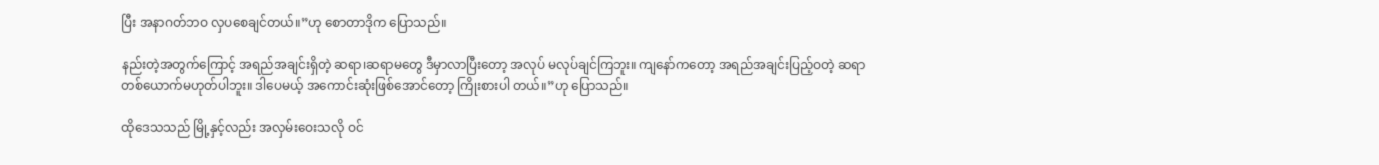ပြီး အနာဂတ်ဘဝ လှပစေချင်တယ်။”ဟု စောတာဒိုက ပြောသည်။

နည်းတဲ့အတွက်ကြောင့် အရည်အချင်းရှိတဲ့ ဆရာ၊ဆရာမတွေ ဒီမှာလာပြီးတော့ အလုပ် မလုပ်ချင်ကြဘူး။ ကျနော်ကတော့ အရည်အချင်းပြည့်ဝတဲ့ ဆရာတစ်ယောက်မဟုတ်ပါဘူး။ ဒါပေမယ့် အကောင်းဆုံးဖြစ်အောင်တော့ ကြိုးစားပါ တယ်။”ဟု ပြောသည်။

ထိုဒေသသည် မြို့နှင့်လည်း အလှမ်းဝေးသလို ဝင်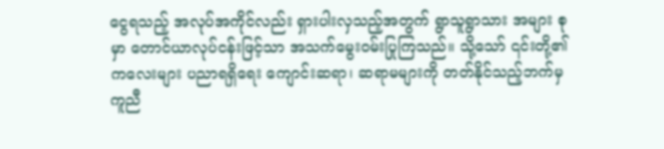ငွေရသည့် အလုပ်အကိုင်လည်း ရှားပါးလှသည့်အတွက် ရွာသူရွာသား အများ စုမှာ တောင်ယာလုပ်ငန်းဖြင့်သာ အသက်မွေးဝမ်းပြုကြသည်။ သို့သော် ၎င်းတို့၏ ကလေးများ ပညာရရှိရေး ကျောင်းဆရာ၊ ဆရာမများကို တတ်နိုင်သည့်ဘက်မှ ကူညီ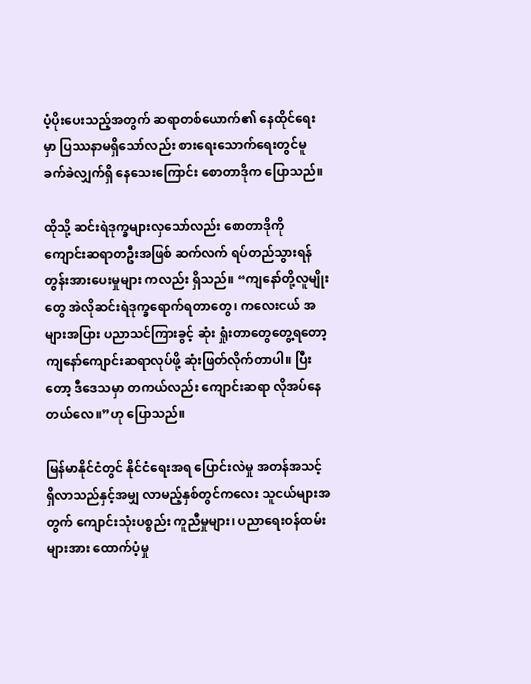ပံ့ပိုးပေးသည့်အတွက် ဆရာတစ်ယောက်၏ နေထိုင်ရေးမှာ ပြဿနာမရှိသော်လည်း စားရေးသောက်ရေးတွင်မူ ခက်ခဲလျှက်ရှိ နေသေးကြောင်း စောတာဒိုက ပြောသည်။

ထိုသို့ ဆင်းရဲဒုက္ခများလှသော်လည်း စောတာဒိုကို ကျောင်းဆရာတဦးအဖြစ် ဆက်လက် ရပ်တည်သွားရန် တွန်းအားပေးမှုများ ကလည်း ရှိသည်။ “ကျနော်တို့လူမျိုးတွေ အဲလိုဆင်းရဲဒုက္ခရောက်ရတာတွေ၊ ကလေးငယ် အများအပြား ပညာသင်ကြားခွင့် ဆုံး ရှုံးတာတွေတွေ့ရတော့ ကျနော်ကျောင်းဆရာလုပ်ဖို့ ဆုံးဖြတ်လိုက်တာပါ။ ပြီးတော့ ဒီဒေသမှာ တကယ်လည်း ကျောင်းဆရာ လိုအပ်နေတယ်လေ။”ဟု ပြောသည်။

မြန်မာနိုင်ငံတွင် နိုင်ငံရေးအရ ပြောင်းလဲမှု အတန်အသင့် ရှိလာသည်နှင့်အမျှ လာမည့်နှစ်တွင်ကလေး သူငယ်များအတွက် ကျောင်းသုံးပစ္စည်း ကူညီမှုများ၊ ပညာရေးဝန်ထမ်းများအား ထောက်ပံ့မှု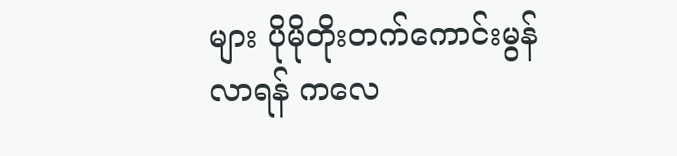များ ပိုမိုတိုးတက်ကောင်းမွန်လာရန် ကလေ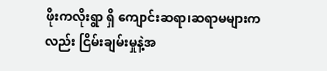ဖိုးကလိုးရွာ ရှိ ကျောင်းဆရာ၊ဆရာမများကလည်း ငြိမ်းချမ်းမှုနဲ့အ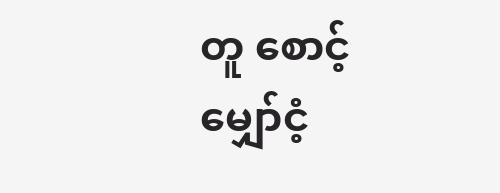တူ စောင့်မျှော်ငံ့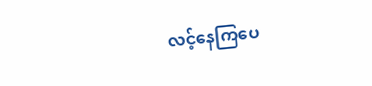လင့်နေကြပေ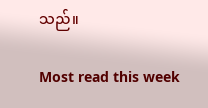သည်။

Most read this week